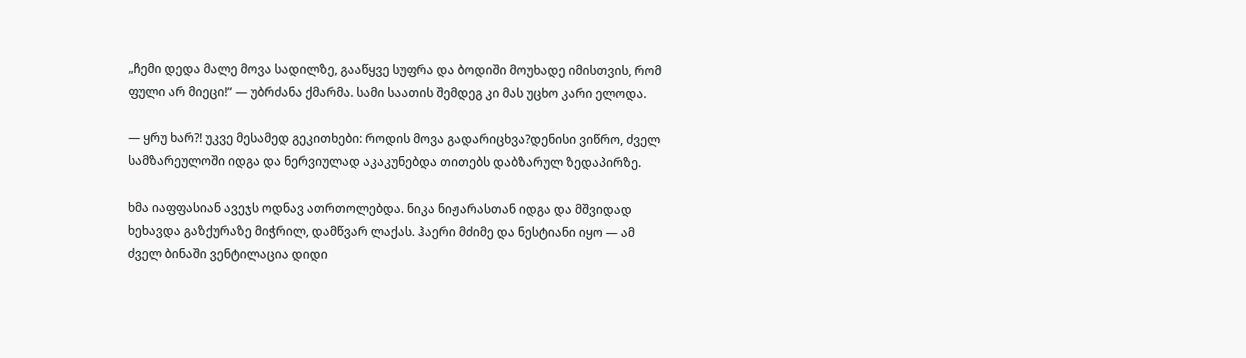„ჩემი დედა მალე მოვა სადილზე, გააწყვე სუფრა და ბოდიში მოუხადე იმისთვის, რომ ფული არ მიეცი!” — უბრძანა ქმარმა. სამი საათის შემდეგ კი მას უცხო კარი ელოდა.

— ყრუ ხარ?! უკვე მესამედ გეკითხები: როდის მოვა გადარიცხვა?დენისი ვიწრო, ძველ სამზარეულოში იდგა და ნერვიულად აკაკუნებდა თითებს დაბზარულ ზედაპირზე.

ხმა იაფფასიან ავეჯს ოდნავ ათრთოლებდა. ნიკა ნიჟარასთან იდგა და მშვიდად ხეხავდა გაზქურაზე მიჭრილ, დამწვარ ლაქას. ჰაერი მძიმე და ნესტიანი იყო — ამ ძველ ბინაში ვენტილაცია დიდი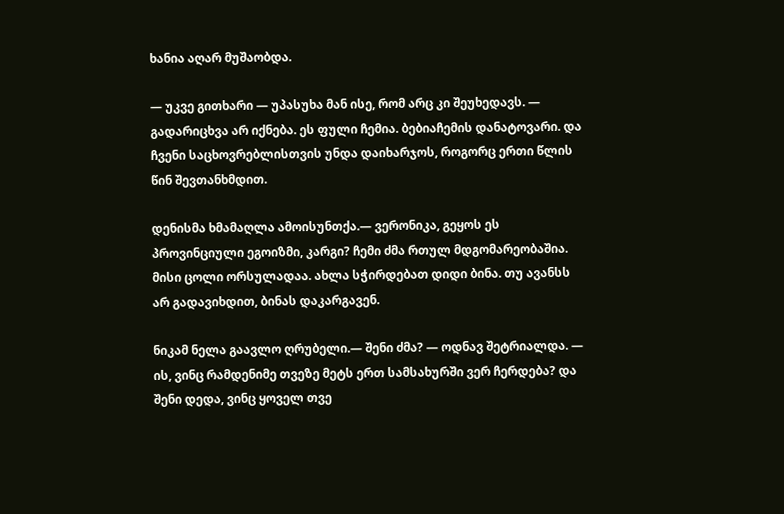ხანია აღარ მუშაობდა.

— უკვე გითხარი — უპასუხა მან ისე, რომ არც კი შეუხედავს. — გადარიცხვა არ იქნება. ეს ფული ჩემია. ბებიაჩემის დანატოვარი. და ჩვენი საცხოვრებლისთვის უნდა დაიხარჯოს, როგორც ერთი წლის წინ შევთანხმდით.

დენისმა ხმამაღლა ამოისუნთქა.— ვერონიკა, გეყოს ეს პროვინციული ეგოიზმი, კარგი? ჩემი ძმა რთულ მდგომარეობაშია. მისი ცოლი ორსულადაა. ახლა სჭირდებათ დიდი ბინა. თუ ავანსს არ გადავიხდით, ბინას დაკარგავენ.

ნიკამ ნელა გაავლო ღრუბელი.— შენი ძმა? — ოდნავ შეტრიალდა. — ის, ვინც რამდენიმე თვეზე მეტს ერთ სამსახურში ვერ ჩერდება? და შენი დედა, ვინც ყოველ თვე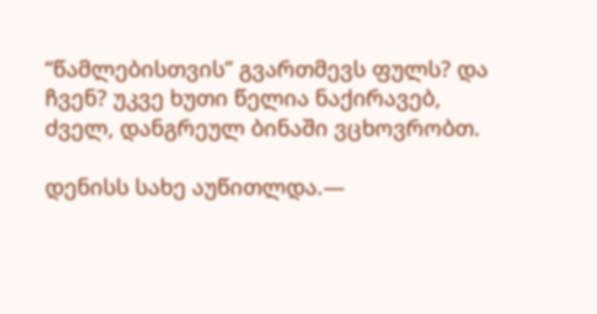“წამლებისთვის” გვართმევს ფულს? და ჩვენ? უკვე ხუთი წელია ნაქირავებ, ძველ, დანგრეულ ბინაში ვცხოვრობთ.

დენისს სახე აუწითლდა.—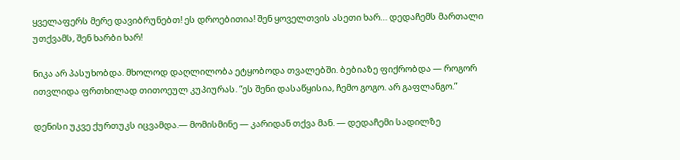ყველაფერს მერე დავიბრუნებთ! ეს დროებითია! შენ ყოველთვის ასეთი ხარ… დედაჩემს მართალი უთქვამს, შენ ხარბი ხარ!

ნიკა არ პასუხობდა. მხოლოდ დაღლილობა ეტყობოდა თვალებში. ბებიაზე ფიქრობდა — როგორ ითვლიდა ფრთხილად თითოეულ კუპიურას. “ეს შენი დასაწყისია, ჩემო გოგო. არ გაფლანგო.”

დენისი უკვე ქურთუკს იცვამდა.— მომისმინე — კარიდან თქვა მან. — დედაჩემი სადილზე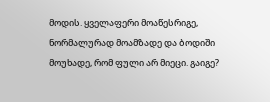მოდის. ყველაფერი მოაწესრიგე, ნორმალურად მოამზადე და ბოდიში მოუხადე, რომ ფული არ მიეცი. გაიგე?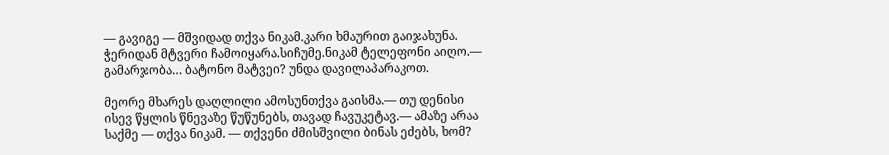— გავიგე — მშვიდად თქვა ნიკამ.კარი ხმაურით გაიჯახუნა. ჭერიდან მტვერი ჩამოიყარა.სიჩუმე.ნიკამ ტელეფონი აიღო.— გამარჯობა… ბატონო მატვეი? უნდა დავილაპარაკოთ.

მეორე მხარეს დაღლილი ამოსუნთქვა გაისმა.— თუ დენისი ისევ წყლის წნევაზე წუწუნებს, თავად ჩავუკეტავ.— ამაზე არაა საქმე — თქვა ნიკამ. — თქვენი ძმისშვილი ბინას ეძებს, ხომ?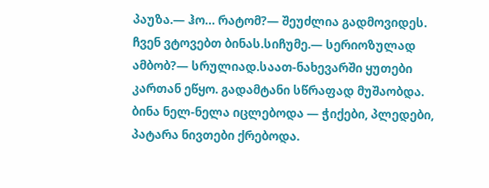პაუზა.— ჰო… რატომ?— შეუძლია გადმოვიდეს. ჩვენ ვტოვებთ ბინას.სიჩუმე.— სერიოზულად ამბობ?— სრულიად.საათ-ნახევარში ყუთები კართან ეწყო. გადამტანი სწრაფად მუშაობდა. ბინა ნელ-ნელა იცლებოდა — ჭიქები, პლედები, პატარა ნივთები ქრებოდა.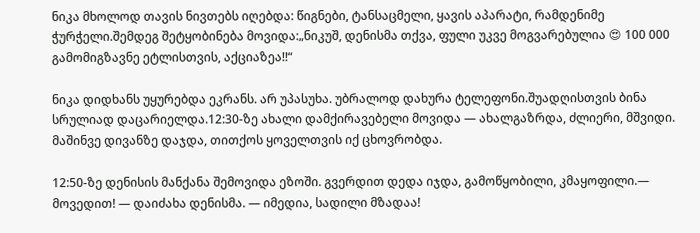ნიკა მხოლოდ თავის ნივთებს იღებდა: წიგნები, ტანსაცმელი, ყავის აპარატი, რამდენიმე ჭურჭელი.შემდეგ შეტყობინება მოვიდა:„ნიკუშ, დენისმა თქვა, ფული უკვე მოგვარებულია 😍 100 000 გამომიგზავნე ეტლისთვის, აქციაზეა!!“

ნიკა დიდხანს უყურებდა ეკრანს. არ უპასუხა. უბრალოდ დახურა ტელეფონი.შუადღისთვის ბინა სრულიად დაცარიელდა.12:30-ზე ახალი დამქირავებელი მოვიდა — ახალგაზრდა, ძლიერი, მშვიდი. მაშინვე დივანზე დაჯდა, თითქოს ყოველთვის იქ ცხოვრობდა.

12:50-ზე დენისის მანქანა შემოვიდა ეზოში. გვერდით დედა იჯდა, გამოწყობილი, კმაყოფილი.— მოვედით! — დაიძახა დენისმა. — იმედია, სადილი მზადაა!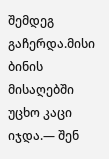შემდეგ გაჩერდა.მისი ბინის მისაღებში უცხო კაცი იჯდა.— შენ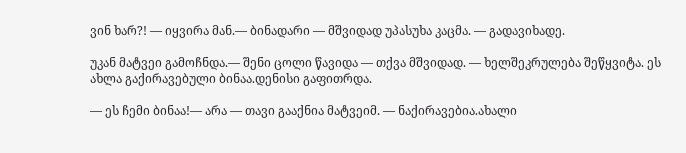ვინ ხარ?! — იყვირა მან.— ბინადარი — მშვიდად უპასუხა კაცმა. — გადავიხადე.

უკან მატვეი გამოჩნდა.— შენი ცოლი წავიდა — თქვა მშვიდად. — ხელშეკრულება შეწყვიტა. ეს ახლა გაქირავებული ბინაა.დენისი გაფითრდა.

— ეს ჩემი ბინაა!— არა — თავი გააქნია მატვეიმ. — ნაქირავებია.ახალი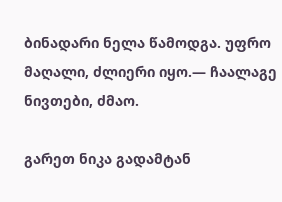ბინადარი ნელა წამოდგა. უფრო მაღალი, ძლიერი იყო.— ჩაალაგე ნივთები, ძმაო.

გარეთ ნიკა გადამტან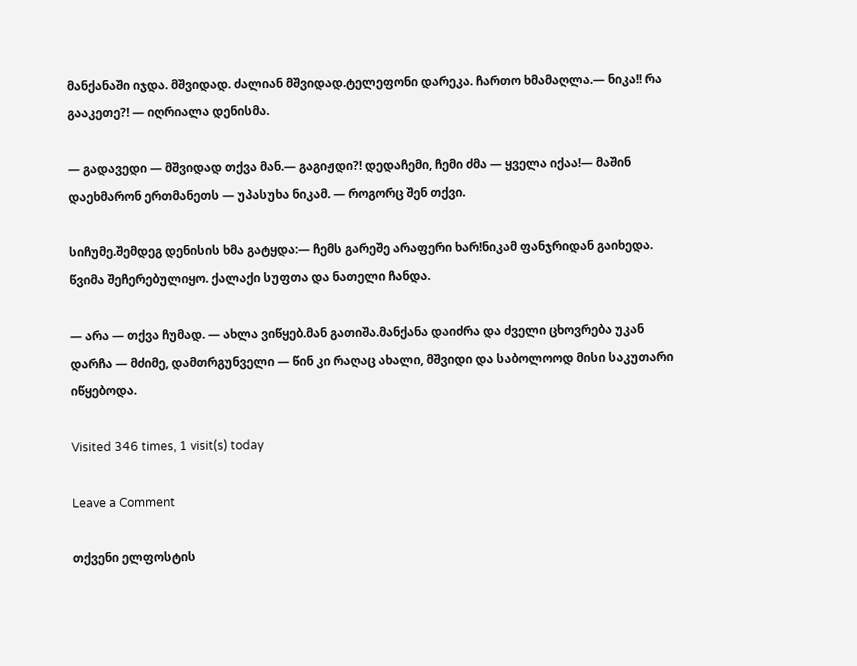მანქანაში იჯდა. მშვიდად. ძალიან მშვიდად.ტელეფონი დარეკა. ჩართო ხმამაღლა.— ნიკა!! რა გააკეთე?! — იღრიალა დენისმა.

— გადავედი — მშვიდად თქვა მან.— გაგიჟდი?! დედაჩემი, ჩემი ძმა — ყველა იქაა!— მაშინ დაეხმარონ ერთმანეთს — უპასუხა ნიკამ. — როგორც შენ თქვი.

სიჩუმე.შემდეგ დენისის ხმა გატყდა:— ჩემს გარეშე არაფერი ხარ!ნიკამ ფანჯრიდან გაიხედა. წვიმა შეჩერებულიყო. ქალაქი სუფთა და ნათელი ჩანდა.

— არა — თქვა ჩუმად. — ახლა ვიწყებ.მან გათიშა.მანქანა დაიძრა და ძველი ცხოვრება უკან დარჩა — მძიმე, დამთრგუნველი — წინ კი რაღაც ახალი, მშვიდი და საბოლოოდ მისი საკუთარი იწყებოდა.

Visited 346 times, 1 visit(s) today

Leave a Comment

თქვენი ელფოსტის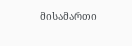მისამართი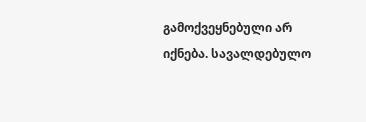გამოქვეყნებული არ იქნება. სავალდებულო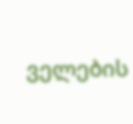ველების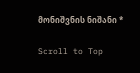მონიშვნის ნიშანი *

Scroll to Top